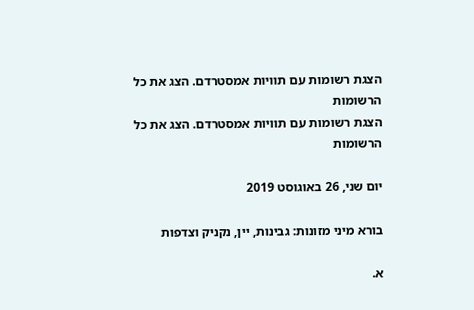הצגת רשומות עם תוויות אמסטרדם. הצג את כל הרשומות
הצגת רשומות עם תוויות אמסטרדם. הצג את כל הרשומות

יום שני, 26 באוגוסט 2019

בורא מיני מזונות: גבינות, יין, נקניק וצדפות

א.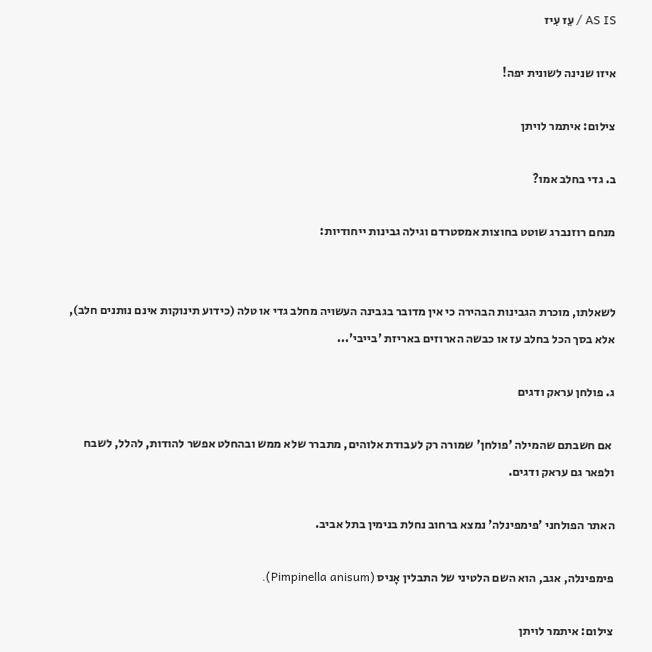AS IS / עֵז עִיז

איזו שנינה לשונית יפה!

צילום: איתמר לויתן

ב. גדי בחלב אמו?

מנחם רוזנברג שוטט בחוצות אמסטרדם וגילה גבינות ייחודיות:


לשאלתו, מוכרת הגבינות הבהירה כי אין מדובר בגבינה העשויה מחלב גדי או טלה (כידוע תינוקות אינם נותנים חלב), אלא בסך הכל בחלב עז או כבשה הארוזים באריזת 'בייבי'...

ג. פולחן עראק ודגים

 אם חשבתם שהמילה 'פולחן' שמורה רק לעבודת אלוהים, מתברר שלא ממש ובהחלט אפשר להודות, להלל, לשבח ולפאר גם עראק ודגים.

האתר הפולחני 'פימפינלה' נמצא ברחוב נחלת בנימין בתל אביב.

פימפינלה, אגב, הוא השם הלטיני של התבלין אָניס (Pimpinella anisum).

צילום: איתמר לויתן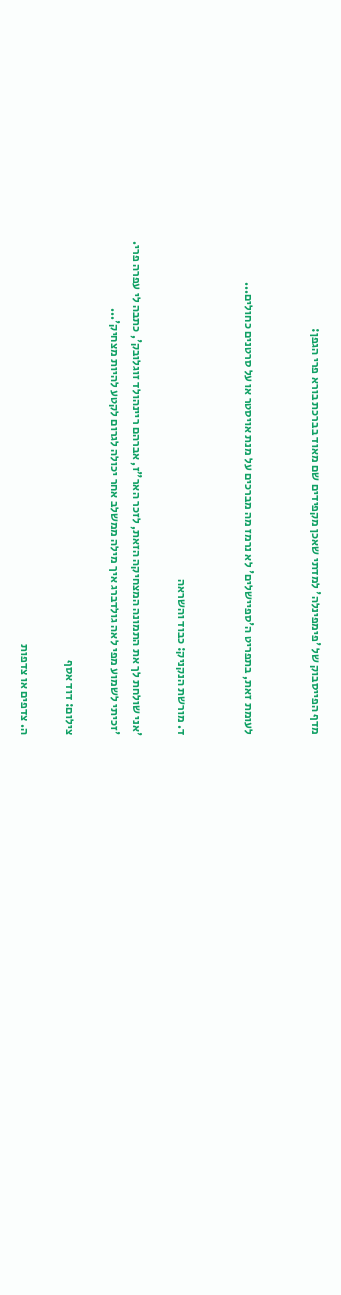מדף הפייסבוק של 'פימפינלה' למדתי שאכן מקפידים שם מאוד בברכת בורא פרי הגפן:


לעומת זאת, בתפריט ה'ספיישלים' לא נרמז מה מברכים על מנת אויסטר או על סרטנים כחולים...


ד. מורשת הנקניק: כבוד והשראה

'אני שולחת לך את התמונה המצחיקה הזאת, לזכר האר"ז, אברהם ריינהולד זוגלובק', כתבה לי עפרה פרי. 'זכיתי לשמוע מפי לאה גולדברג איך מילה ממשלב אחר יכולה לגרום לקטע להיות מצחיק'...

צילום: דוד אסף

ה. צדפים או צדפות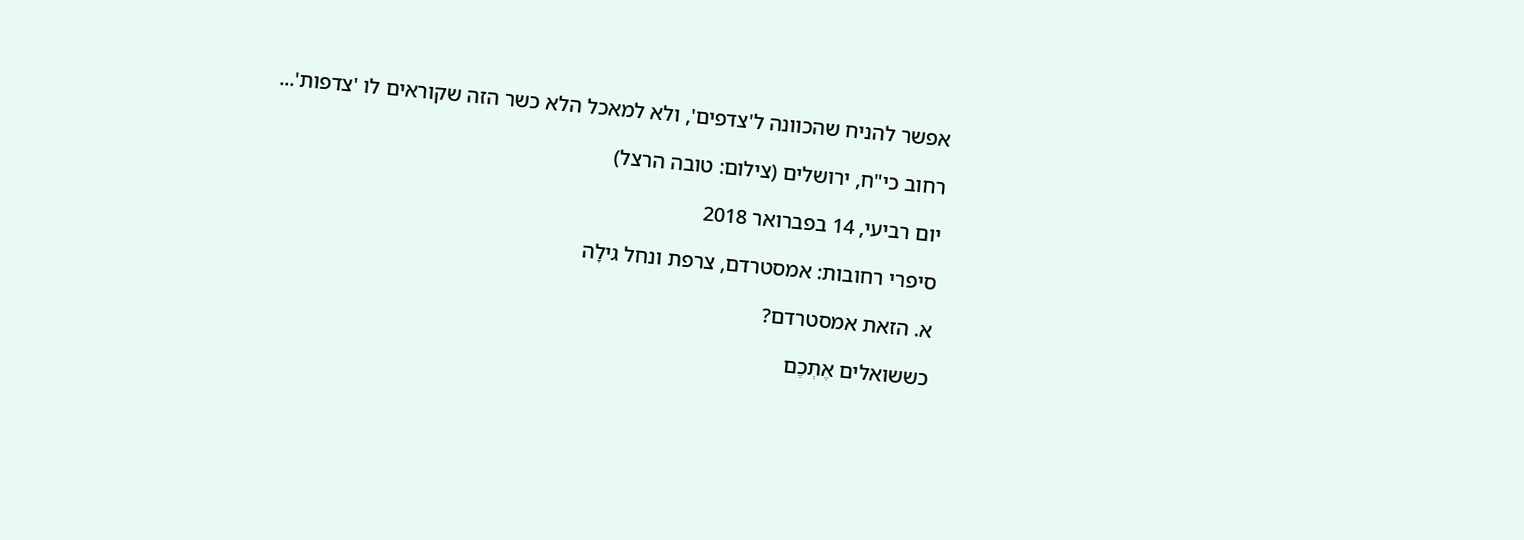אפשר להניח שהכוונה ל'צדפים', ולא למאכל הלא כשר הזה שקוראים לו 'צדפות'...

רחוב כי"ח, ירושלים (צילום: טובה הרצל)

יום רביעי, 14 בפברואר 2018

סיפרי רחובות: אמסטרדם, צרפת ונחל גילָה

א. הזאת אמסטרדם?

כששואלים אֶתְכֶם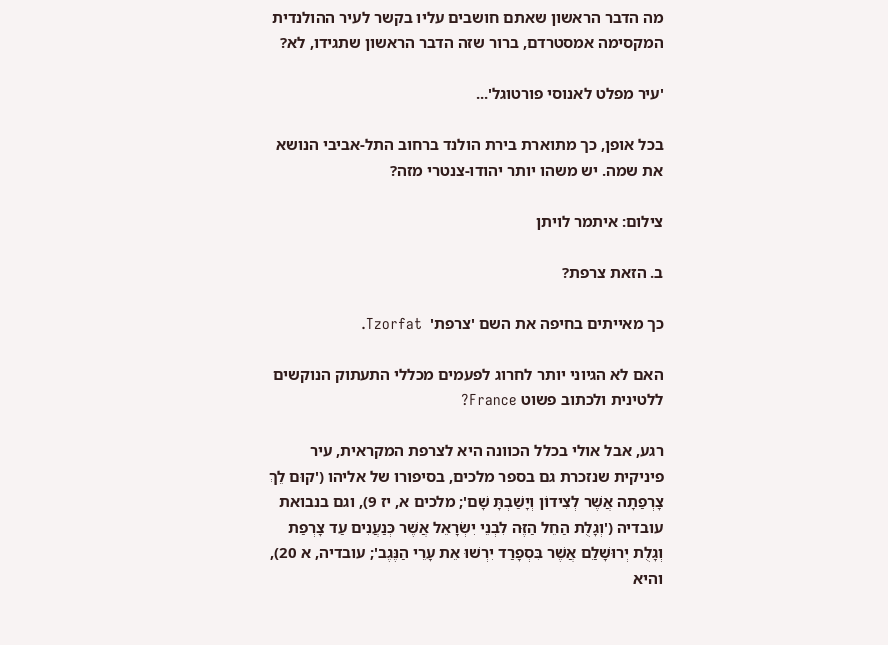מה הדבר הראשון שאתם חושבים עליו בקשר לעיר ההולנדית המקסימה אמסטרדם, ברור שזה הדבר הראשון שתגידו, לא?

'עיר מפלט לאנוסי פורטוגל'...

בכל אופן, כך מתוארת בירת הולנד ברחוב התל-אביבי הנושא את שמה. יש משהו יותר יהודו-צנטרי מזה?

צילום: איתמר לויתן

ב. הזאת צרפת?

כך מאייתים בחיפה את השם 'צרפת'  Tzorfat.

האם לא הגיוני יותר לחרוג לפעמים מכללי התעתוק הנוקשים ללטינית ולכתוב פשוט France?

רגע, אבל אולי בכלל הכוונה היא לצרפת המקראית, עיר פיניקית שנזכרת גם בספר מלכים, בסיפורו של אליהו ('קוּם לֵךְ צָרְפַתָה אֲשֶׁר לְצִידוֹן וְיָשַׁבְתָּ שָׁם'; מלכים א, יז 9), וגם בנבואת עובדיה ('וְגָלֻת הַחֵל הַזֶּה לִבְנֵי יִשְׂרָאֵל אֲשֶׁר כְּנַעֲנִים עַד צָרְפַת וְגָלֻת יְרוּשָׁלַ‍ִם אֲשֶׁר בִּסְפָרַד יִרְשׁוּ אֵת עָרֵי הַנֶּגֶב'; עובדיה, א 20), והיא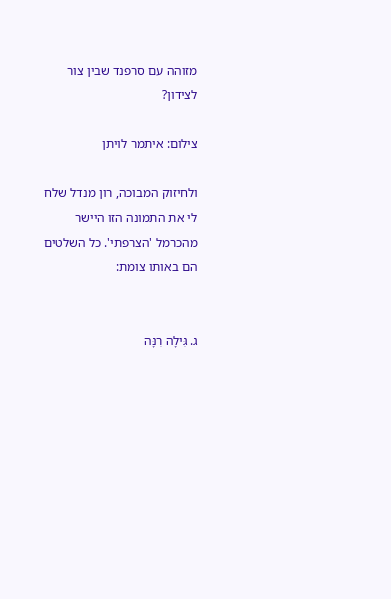מזוהה עם סרפנד שבין צור לצידון?

צילום: איתמר לויתן

ולחיזוק המבוכה, רון מנדל שלח לי את התמונה הזו היישר מהכרמל 'הצרפתי'. כל השלטים הם באותו צומת:


ג. גִּילָה רִנָּה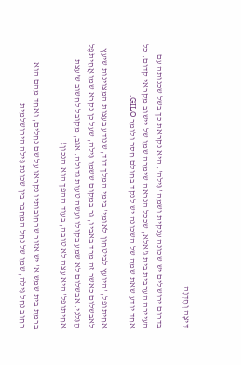דִּיצָה וְחֶדְוָה

בדרום ירושלים יש שכונה ענקית ושמה 'גִּילֹה'. היא נקראת כך בשל שכנותה עם העיירה הערבית בית ג'אלא, שככל הנראה שימרה שמו של יישוב מקראי קדום. כל אחד יודע שאת שמה של השכונה יש לנקד בחולם חסר ולומר GILO.

אחיתופל, 'היועץ לביטחון לאומי' בימי המלך דוד, שנודע בעצות המצוינות שיעץ לאבשלום כאשר זה מרד באביו, גר במקום ששמו גִּילֹה, שעל כן נקרא שמו אֲחִיתֹפֶל הַגִּלֹנִי. אבשלום לא שמע בקולו ועשה טעות גדולה. אגב, מקובל לחשוב ש'עצת אחיתופל' היא עצה לא טובה, בעוד ההפך הוא הנכון!

ברמת בית שמש א' יש אזור שרחובותיו נקראו על שם נחלים, ואחד מהם הוא רחוב נחל גִּילֹה, שמו של נחל המחבר בין שכונת גִּילֹה הירושלמית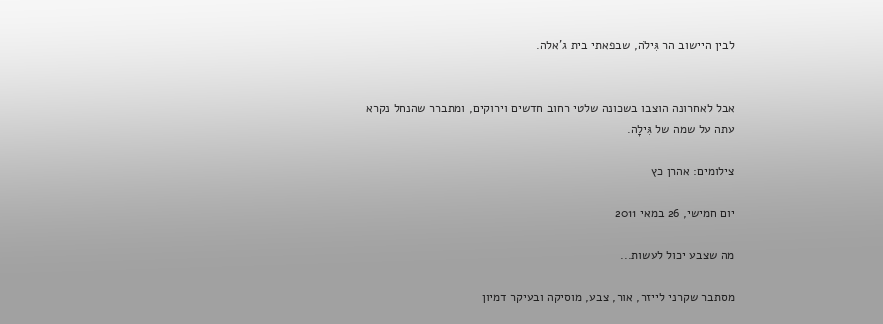לבין היישוב הר גִּילֹה, שבפאתי בית ג'אלה.


אבל לאחרונה הוצבו בשכונה שלטי רחוב חדשים וירוקים, ומתברר שהנחל נקרא עתה על שמה של גִּילָה.

צילומים: אהרן כץ

יום חמישי, 26 במאי 2011

מה שצבע יכול לעשות...

מסתבר שקרני לייזר, אור, צבע, מוסיקה ובעיקר דמיון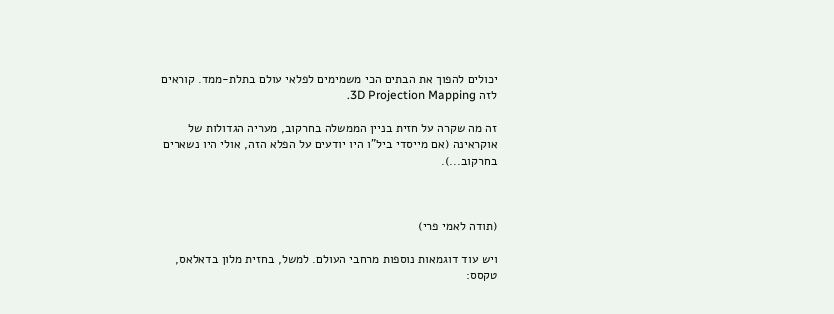יכולים להפוך את הבתים הכי משמימים לפלאי עולם בתלת-ממד. קוראים לזה 3D Projection Mapping.

זה מה שקרה על חזית בניין הממשלה בחרקוב, מעריה הגדולות של אוקראינה (אם מייסדי ביל"ו היו יודעים על הפלא הזה, אולי היו נשארים בחרקוב...).



(תודה לאמי פרי)

ויש עוד דוגמאות נוספות מרחבי העולם. למשל, בחזית מלון בדאלאס, טקסס: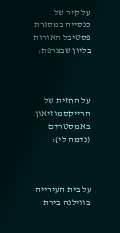על קיר של כנסייה במסגרת פסטיבל האורות בליון שבצרפת:



על החזית של הרייקסמוזיאון באמסטרדם (נדמה לי):



על בית העירייה בווילנה בירת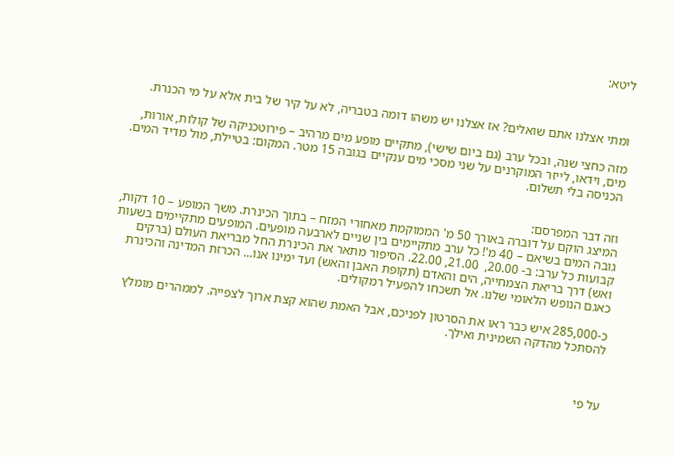ליטא:



ומתי אצלנו אתם שואלים? אז אצלנו יש משהו דומה בטבריה, לא על קיר של בית אלא על מי הכנרת.

מזה כחצי שנה, ובכל ערב (גם ביום שישי), מתקיים מופע מים מרהיב – פירוטכניקה של קולות, אורות, מים, וידאו, לייזר המוקרנים על שני מסכי מים ענקיים בגובה 15 מטר. המקום: בטיילת, מול מדיד המים. הכניסה בלי תשלום.


וזה דבר המפרסם:
המיצג הוקם על דוברה באורך 50 מ' הממוקמת מאחורי המזח – בתוך הכינרת. משך המופע – 10 דקות, גובה המים בשיאם – 40 מ'! כל ערב מתקיימים בין שניים לארבעה מופעים. המופעים מתקיימים בשעות קבועות כל ערב: ב- 20.00,  21.00, 22.00. הסיפור מתאר את הכינרת החל מבריאת העולם (ברקים ואש) דרך בריאת הצמחייה, הים והאדם (תקופת האבן והאש) ועד ימינו אנו... הכרזת המדינה והכינרת כאגם הנופש הלאומי שלנו. אל תשכחו להפעיל רמקולים.

כ-285,000 איש כבר ראו את הסרטון לפניכם, אבל האמת שהוא קצת ארוך לצפייה. לממהרים מומלץ להסתכל מהדקה השמינית ואילך.



על פי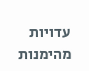עדויות מהימנות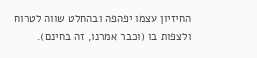החיזיון עצמו יפהפה ובהחלט שווה לטרוח ולצפות בו (וכבר אמרנו, זה בחינם).